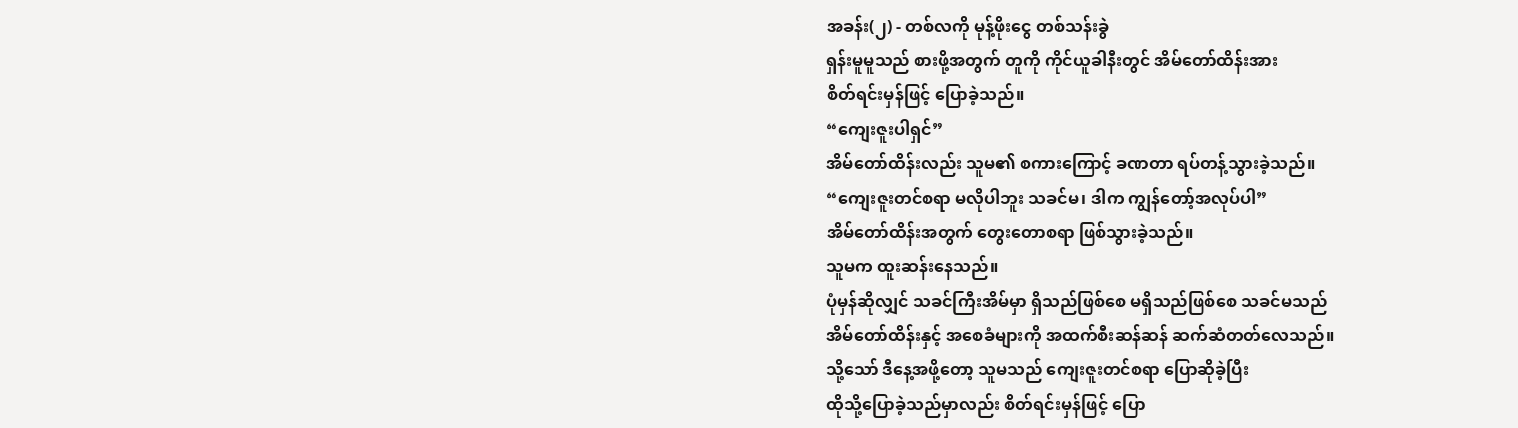အခန်း(၂) - တစ်လကို မုန့်ဖိုးငွေ တစ်သန်းခွဲ
ရှန်းမူမူသည် စားဖို့အတွက် တူကို ကိုင်ယူခါနီးတွင် အိမ်တော်ထိန်းအား
စိတ်ရင်းမှန်ဖြင့် ပြောခဲ့သည်။
“ကျေးဇူးပါရှင်”
အိမ်တော်ထိန်းလည်း သူမ၏ စကားကြောင့် ခဏတာ ရပ်တန့်သွားခဲ့သည်။
“ကျေးဇူးတင်စရာ မလိုပါဘူး သခင်မ၊ ဒါက ကျွန်တော့်အလုပ်ပါ”
အိမ်တော်ထိန်းအတွက် တွေးတောစရာ ဖြစ်သွားခဲ့သည်။
သူမက ထူးဆန်းနေသည်။
ပုံမှန်ဆိုလျှင် သခင်ကြီးအိမ်မှာ ရှိသည်ဖြစ်စေ မရှိသည်ဖြစ်စေ သခင်မသည်
အိမ်တော်ထိန်းနှင့် အစေခံများကို အထက်စီးဆန်ဆန် ဆက်ဆံတတ်လေသည်။
သို့သော် ဒီနေ့အဖို့တော့ သူမသည် ကျေးဇူးတင်စရာ ပြောဆိုခဲ့ပြီး
ထိုသို့ပြောခဲ့သည်မှာလည်း စိတ်ရင်းမှန်ဖြင့် ပြော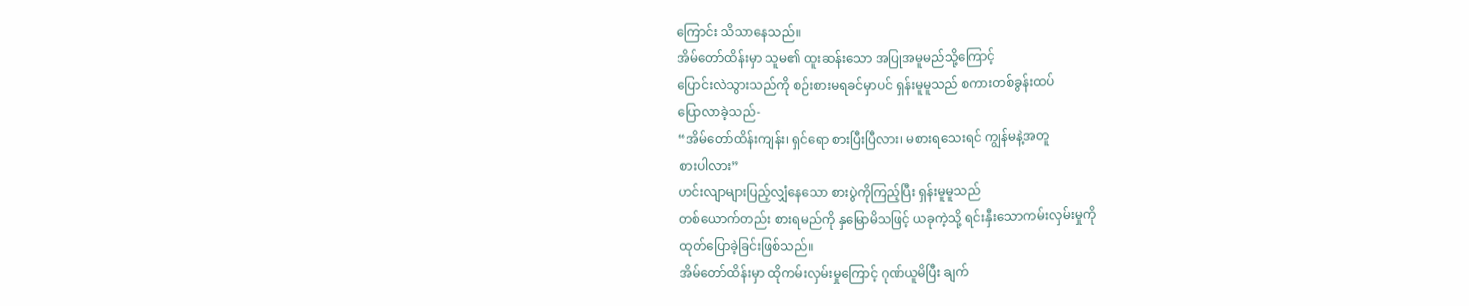ကြောင်း သိသာနေသည်။
အိမ်တော်ထိန်းမှာ သူမ၏ ထူးဆန်းသော အပြုအမူမည်သို့ကြောင့်
ပြောင်းလဲသွားသည်ကို စဉ်းစားမရခင်မှာပင် ရှန်းမူမူသည် စကားတစ်ခွန်းထပ်
ပြောလာခဲ့သည်-
“အိမ်တော်ထိန်းကျန်း၊ ရှင်ရော စားပြီးပြီလား၊ မစားရသေးရင် ကျွန်မနဲ့အတူ
စားပါလား”
ဟင်းလျာများပြည့်လျှံနေသော စားပွဲကိုကြည့်ပြီး ရှန်းမူမူသည်
တစ်ယောက်တည်း စားရမည်ကို နှမြောမိသဖြင့် ယခုကဲ့သို့ ရင်းနှီးသောကမ်းလှမ်းမှုကို
ထုတ်ပြောခဲ့ခြင်းဖြစ်သည်။
အိမ်တော်ထိန်းမှာ ထိုကမ်းလှမ်းမှုကြောင့် ဂုဏ်ယူမိပြီး ချက်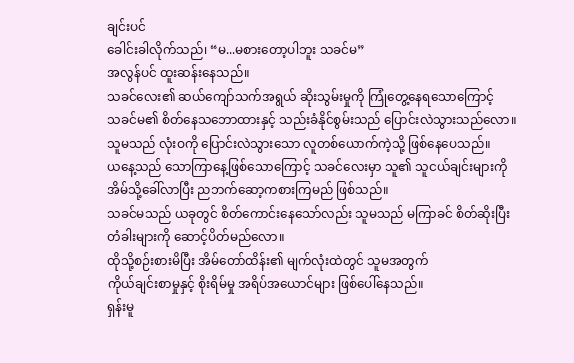ချင်းပင်
ခေါင်းခါလိုက်သည်၊ “မ...မစားတော့ပါဘူး သခင်မ”
အလွန်ပင် ထူးဆန်းနေသည်။
သခင်လေး၏ ဆယ်ကျော်သက်အရွယ် ဆိုးသွမ်းမှုကို ကြုံတွေ့နေရသောကြောင့်
သခင်မ၏ စိတ်နေသဘောထားနှင့် သည်းခံနိုင်စွမ်းသည် ပြောင်းလဲသွားသည်လော။
သူမသည် လုံးဝကို ပြောင်းလဲသွားသော လူတစ်ယောက်ကဲ့သို့ ဖြစ်နေပေသည်။
ယနေ့သည် သောကြာနေ့ဖြစ်သောကြောင့် သခင်လေးမှာ သူ၏ သူငယ်ချင်းများကို
အိမ်သို့ခေါ်လာပြီး ညဘက်ဆော့ကစားကြမည် ဖြစ်သည်။
သခင်မသည် ယခုတွင် စိတ်ကောင်းနေသော်လည်း သူမသည် မကြာခင် စိတ်ဆိုးပြီး
တံခါးများကို ဆောင့်ပိတ်မည်လော။
ထိုသို့စဉ်းစားမိပြီး အိမ်တော်ထိန်း၏ မျက်လုံးထဲတွင် သူမအတွက်
ကိုယ်ချင်းစာမှုနှင့် စိုးရိမ်မှု အရိပ်အယောင်များ ဖြစ်ပေါ်နေသည်။
ရှန်းမူ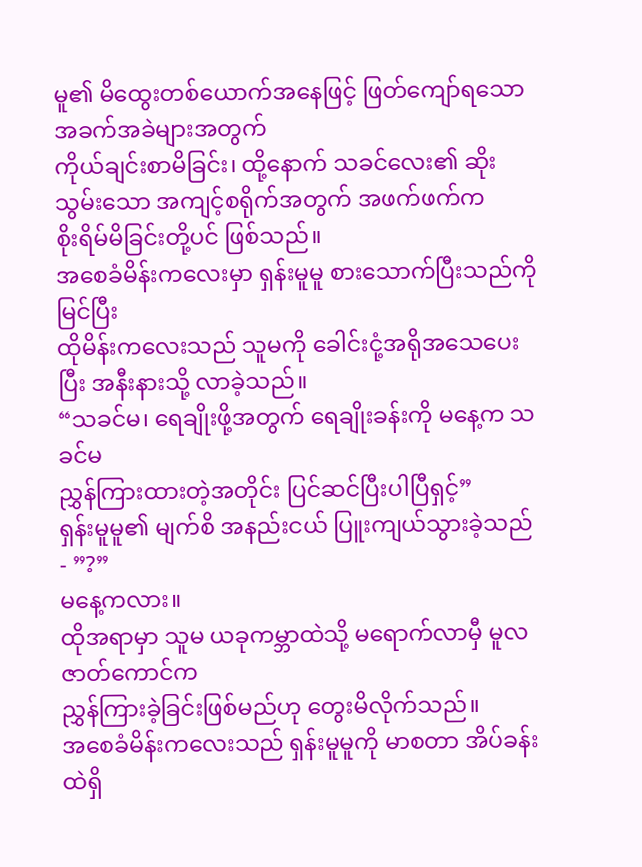မူ၏ မိထွေးတစ်ယောက်အနေဖြင့် ဖြတ်ကျော်ရသော အခက်အခဲများအတွက်
ကိုယ်ချင်းစာမိခြင်း၊ ထို့နောက် သခင်လေး၏ ဆိုးသွမ်းသော အကျင့်စရိုက်အတွက် အဖက်ဖက်က
စိုးရိမ်မိခြင်းတို့ပင် ဖြစ်သည်။
အစေခံမိန်းကလေးမှာ ရှန်းမူမူ စားသောက်ပြီးသည်ကို မြင်ပြီး
ထိုမိန်းကလေးသည် သူမကို ခေါင်းငုံ့အရိုအသေပေးပြီး အနီးနားသို့ လာခဲ့သည်။
“သခင်မ၊ ရေချိုးဖို့အတွက် ရေချိုးခန်းကို မနေ့က သခင်မ
ညွှန်ကြားထားတဲ့အတိုင်း ပြင်ဆင်ပြီးပါပြီရှင့်”
ရှန်းမူမူ၏ မျက်စိ အနည်းငယ် ပြူးကျယ်သွားခဲ့သည် - ”?”
မနေ့ကလား။
ထိုအရာမှာ သူမ ယခုကမ္ဘာထဲသို့ မရောက်လာမှီ မူလဇာတ်ကောင်က
ညွှန်ကြားခဲ့ခြင်းဖြစ်မည်ဟု တွေးမိလိုက်သည်။
အစေခံမိန်းကလေးသည် ရှန်းမူမူကို မာစတာ အိပ်ခန်းထဲရှိ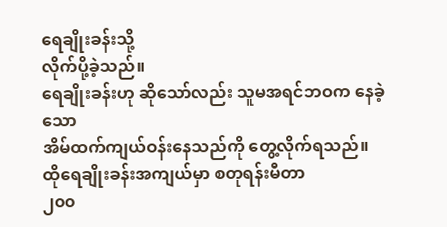ရေချိုးခန်းသို့
လိုက်ပို့ခဲ့သည်။
ရေချိုးခန်းဟု ဆိုသော်လည်း သူမအရင်ဘဝက နေခဲ့သော
အိမ်ထက်ကျယ်ဝန်းနေသည်ကို တွေ့လိုက်ရသည်။ ထိုရေချိုးခန်းအကျယ်မှာ စတုရန်းမီတာ
၂၀၀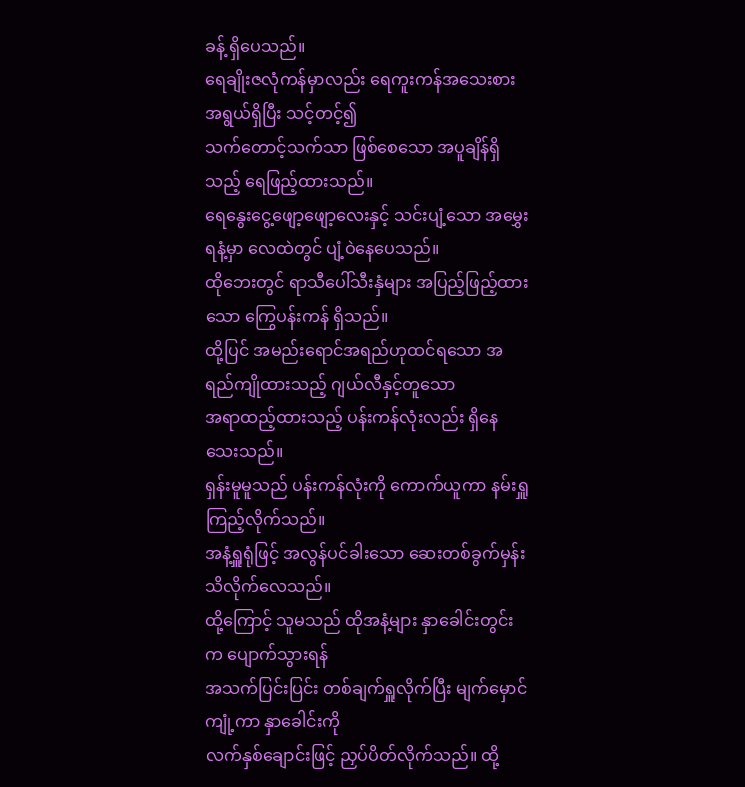ခန့် ရှိပေသည်။
ရေချိုးဇလုံကန်မှာလည်း ရေကူးကန်အသေးစားအရွယ်ရှိပြီး သင့်တင့်၍
သက်တောင့်သက်သာ ဖြစ်စေသော အပူချိန်ရှိသည့် ရေဖြည့်ထားသည်။
ရေနွေးငွေ့ဖျော့ဖျော့လေးနှင့် သင်းပျံ့သော အမွှေးရနံ့မှာ လေထဲတွင် ပျံ့ဝဲနေပေသည်။
ထိုဘေးတွင် ရာသီပေါ်သီးနှံများ အပြည့်ဖြည့်ထားသော ကြွေပန်းကန် ရှိသည်။
ထို့ပြင် အမည်းရောင်အရည်ဟုထင်ရသော အရည်ကျိုထားသည့် ဂျယ်လီနှင့်တူသော
အရာထည့်ထားသည့် ပန်းကန်လုံးလည်း ရှိနေသေးသည်။
ရှန်းမူမူသည် ပန်းကန်လုံးကို ကောက်ယူကာ နမ်းရှူကြည့်လိုက်သည်။
အနံ့ရှူရုံဖြင့် အလွန်ပင်ခါးသော ဆေးတစ်ခွက်မှန်း သိလိုက်လေသည်။
ထို့ကြောင့် သူမသည် ထိုအနံ့များ နှာခေါင်းတွင်းက ပျောက်သွားရန်
အသက်ပြင်းပြင်း တစ်ချက်ရှူလိုက်ပြီး မျက်မှောင်ကျုံ့ကာ နှာခေါင်းကို
လက်နှစ်ချောင်းဖြင့် ညှပ်ပိတ်လိုက်သည်။ ထို့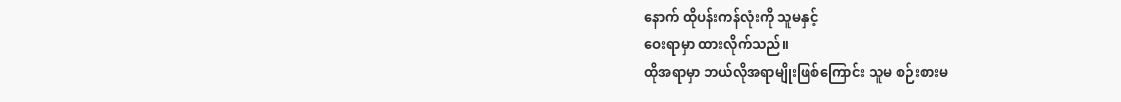နောက် ထိုပန်းကန်လုံးကို သူမနှင့်
ဝေးရာမှာ ထားလိုက်သည်။
ထိုအရာမှာ ဘယ်လိုအရာမျိုးဖြစ်ကြောင်း သူမ စဉ်းစားမ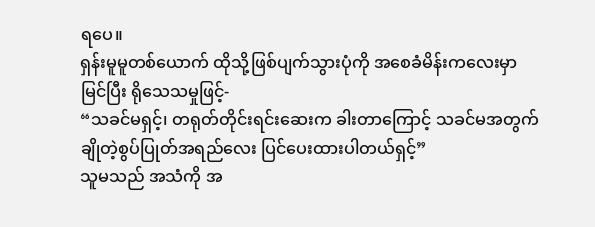ရပေ။
ရှန်းမူမူတစ်ယောက် ထိုသို့ဖြစ်ပျက်သွားပုံကို အစေခံမိန်းကလေးမှာ
မြင်ပြီး ရိုသေသမှုဖြင့်-
“သခင်မရှင့်၊ တရုတ်တိုင်းရင်းဆေးက ခါးတာကြောင့် သခင်မအတွက်
ချိုတဲ့စွပ်ပြုတ်အရည်လေး ပြင်ပေးထားပါတယ်ရှင့်”
သူမသည် အသံကို အ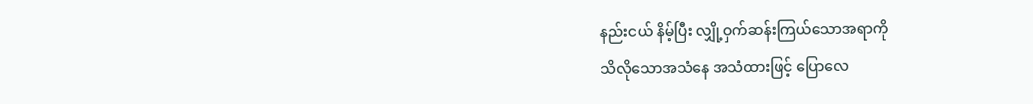နည်းငယ် နိမ့်ပြီး လျှို့ဝှက်ဆန်းကြယ်သောအရာကို
သိလိုသောအသံနေ အသံထားဖြင့် ပြောလေ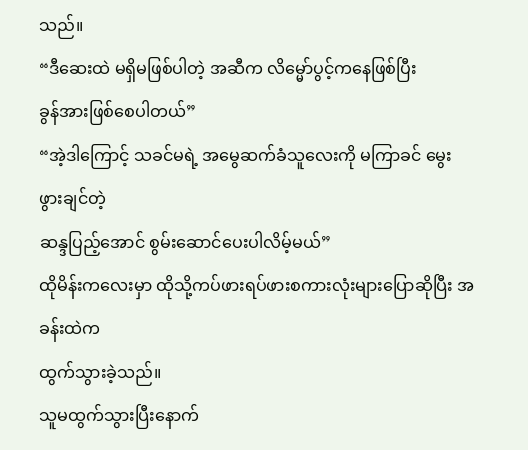သည်။
“ဒီဆေးထဲ မရှိမဖြစ်ပါတဲ့ အဆီက လိမ္မော်ပွင့်ကနေဖြစ်ပြီး
ခွန်အားဖြစ်စေပါတယ်”
“အဲ့ဒါကြောင့် သခင်မရဲ့ အမွေဆက်ခံသူလေးကို မကြာခင် မွေးဖွားချင်တဲ့
ဆန္ဒပြည့်အောင် စွမ်းဆောင်ပေးပါလိမ့်မယ်”
ထိုမိန်းကလေးမှာ ထိုသို့ကပ်ဖားရပ်ဖားစကားလုံးများပြောဆိုပြီး အခန်းထဲက
ထွက်သွားခဲ့သည်။
သူမထွက်သွားပြီးနောက်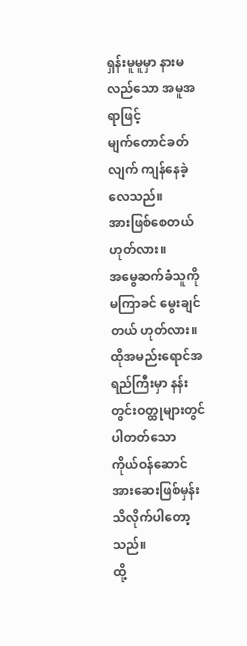ရှန်းမူမူမှာ နားမလည်သော အမူအရာဖြင့်
မျက်တောင်ခတ်လျက် ကျန်နေခဲ့လေသည်။
အားဖြစ်စေတယ် ဟုတ်လား။
အမွေဆက်ခံသူကို မကြာခင် မွေးချင်တယ် ဟုတ်လား။
ထိုအမည်းရောင်အရည်ကြီးမှာ နန်းတွင်းဝတ္ထုများတွင် ပါတတ်သော
ကိုယ်ဝန်ဆောင်အားဆေးဖြစ်မှန်း သိလိုက်ပါတော့သည်။
ထို့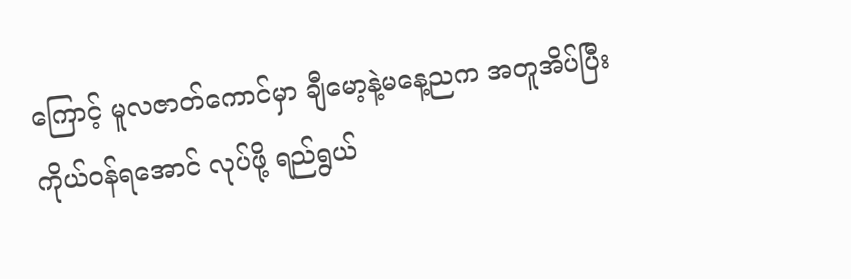ကြောင့် မူလဇာတ်ကောင်မှာ ချီမော့နဲ့မနေ့ညက အတူအိပ်ပြီး
ကိုယ်ဝန်ရအောင် လုပ်ဖို့ ရည်ရွယ်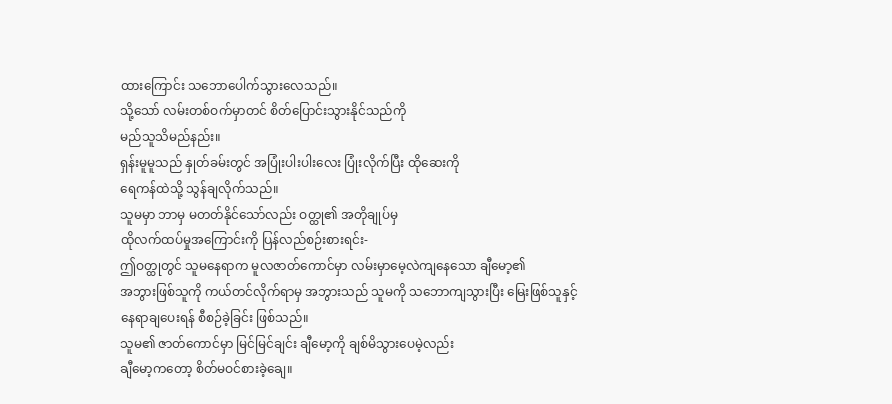ထားကြောင်း သဘောပေါက်သွားလေသည်။
သို့သော် လမ်းတစ်ဝက်မှာတင် စိတ်ပြောင်းသွားနိုင်သည်ကို
မည်သူသိမည်နည်း။
ရှန်းမူမူသည် နှုတ်ခမ်းတွင် အပြုံးပါးပါးလေး ပြုံးလိုက်ပြီး ထိုဆေးကို
ရေကန်ထဲသို့ သွန်ချလိုက်သည်။
သူမမှာ ဘာမှ မတတ်နိုင်သော်လည်း ဝတ္ထု၏ အတိုချုပ်မှ
ထိုလက်ထပ်မှုအကြောင်းကို ပြန်လည်စဉ်းစားရင်း-
ဤဝတ္ထုတွင် သူမနေရာက မူလဇာတ်ကောင်မှာ လမ်းမှာမေ့လဲကျနေသော ချီမော့၏
အဘွားဖြစ်သူကို ကယ်တင်လိုက်ရာမှ အဘွားသည် သူမကို သဘောကျသွားပြီး မြေးဖြစ်သူနှင့်
နေရာချပေးရန် စီစဉ်ခဲ့ခြင်း ဖြစ်သည်။
သူမ၏ ဇာတ်ကောင်မှာ မြင်မြင်ချင်း ချီမော့ကို ချစ်မိသွားပေမဲ့လည်း
ချီမော့ကတော့ စိတ်မဝင်စားခဲ့ချေ။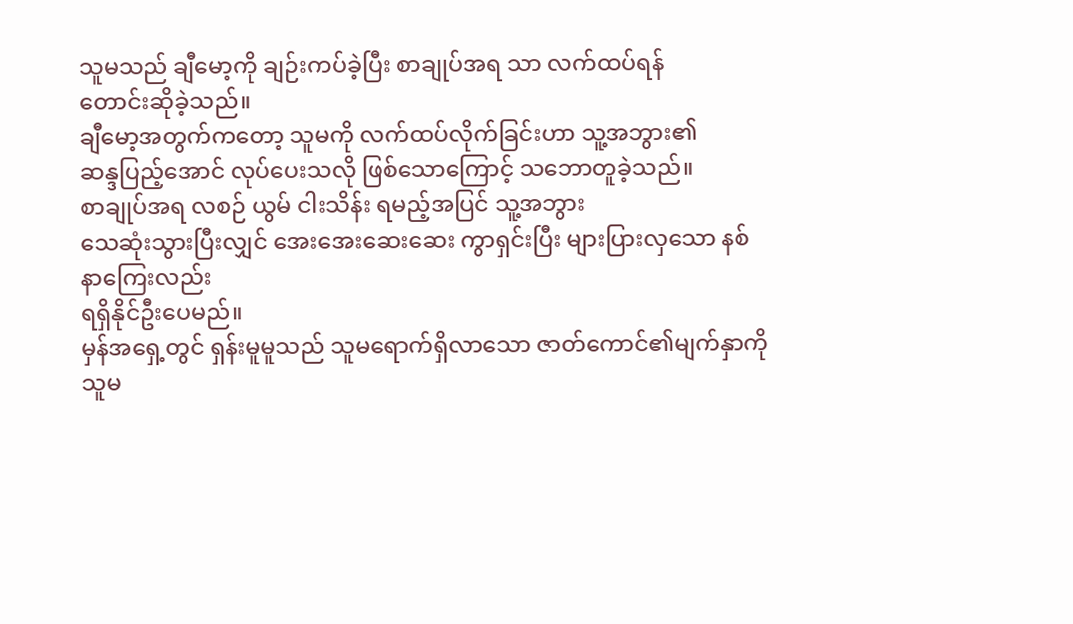သူမသည် ချီမော့ကို ချဉ်းကပ်ခဲ့ပြီး စာချုပ်အရ သာ လက်ထပ်ရန်
တောင်းဆိုခဲ့သည်။
ချီမော့အတွက်ကတော့ သူမကို လက်ထပ်လိုက်ခြင်းဟာ သူ့အဘွား၏
ဆန္ဒပြည့်အောင် လုပ်ပေးသလို ဖြစ်သောကြောင့် သဘောတူခဲ့သည်။
စာချုပ်အရ လစဉ် ယွမ် ငါးသိန်း ရမည့်အပြင် သူ့အဘွား
သေဆုံးသွားပြီးလျှင် အေးအေးဆေးဆေး ကွာရှင်းပြီး များပြားလှသော နစ်နာကြေးလည်း
ရရှိနိုင်ဦးပေမည်။
မှန်အရှေ့တွင် ရှန်းမူမူသည် သူမရောက်ရှိလာသော ဇာတ်ကောင်၏မျက်နှာကို
သူမ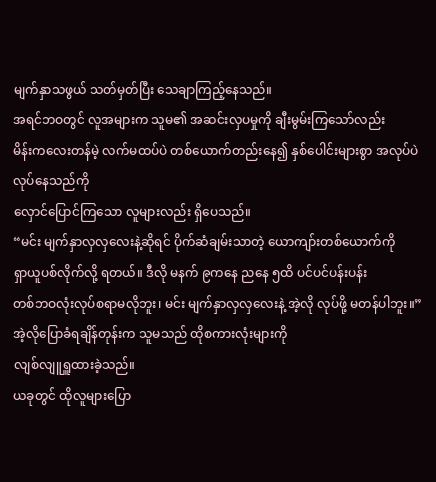မျက်နှာသဖွယ် သတ်မှတ်ပြီး သေချာကြည့်နေသည်။
အရင်ဘဝတွင် လူအများက သူမ၏ အဆင်းလှပမှုကို ချီးမွမ်းကြသော်လည်း
မိန်းကလေးတန်မဲ့ လက်မထပ်ပဲ တစ်ယောက်တည်းနေ၍ နှစ်ပေါင်းများစွာ အလုပ်ပဲလုပ်နေသည်ကို
လှောင်ပြောင်ကြသော လူများလည်း ရှိပေသည်။
“မင်း မျက်နှာလှလှလေးနဲ့ဆိုရင် ပိုက်ဆံချမ်းသာတဲ့ ယောကျာ်းတစ်ယောက်ကို
ရှာယူပစ်လိုက်လို့ ရတယ်။ ဒီလို မနက် ၉ကနေ ညနေ ၅ထိ ပင်ပင်ပန်းပန်း
တစ်ဘဝလုံးလုပ်စရာမလိုဘူး၊ မင်း မျက်နှာလှလှလေးနဲ့ အဲ့လို လုပ်ဖို့ မတန်ပါဘူး။”
အဲ့လိုပြောခံရချိန်တုန်းက သူမသည် ထိုစကားလုံးများကို
လျစ်လျူရှူထားခဲ့သည်။
ယခုတွင် ထိုလူများပြော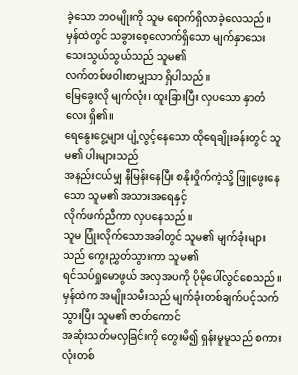ခဲ့သော ဘဝမျိုးကို သူမ ရောက်ရှိလာခဲ့လေသည်။
မှန်ထဲတွင် သခွားစေ့လောက်ရှိသော မျက်နှာသေးသေးသွယ်သွယ်သည် သူမ၏
လက်တစ်ဖဝါးစာမျှသာ ရှိပါသည်။
မြေခွေးလို မျက်လုံး၊ ထူးခြားပြီး လှပသော နှာတံလေး ရှိ၏။
ရေနွေးငွေ့များ ပျံ့လွင့်နေသော ထိုရေချိုးခန်းတွင် သူမ၏ ပါးများသည်
အနည်းငယ်မျှ နီမြန်းနေပြီး စနိုးဝှိုက်ကဲ့သို့ ဖြူဖွေးနေသော သူမ၏ အသားအရေနှင့်
လိုက်ဖက်ညီကာ လှပနေသည်။
သူမ ပြုံးလိုက်သောအခါတွင် သူမ၏ မျက်ခုံးများသည် ကွေးညွှတ်သွားကာ သူမ၏
ရင်သပ်ရှုမောဖွယ် အလှအပကို ပိုမိုပေါ်လွင်စေသည်။
မှန်ထဲက အမျိုးသမီးသည် မျက်ခုံးတစ်ချက်ပင့်သက်သွားပြီး သူမ၏ ဇာတ်ကောင်
အဆုံးသတ်မလှခြင်းကို တွေးမိ၍ ရှန်းမူမူသည် စကားလုံးတစ်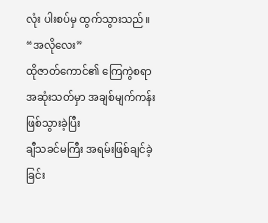လုံး ပါးစပ်မှ ထွက်သွားသည်။
“အလိုလေး”
ထိုဇာတ်ကောင်၏ ကြေကွဲစရာ အဆုံးသတ်မှာ အချစ်မျက်ကန်းဖြစ်သွားခဲ့ပြီး
ချီသခင်မကြီး အရမ်းဖြစ်ချင်ခဲ့ခြင်း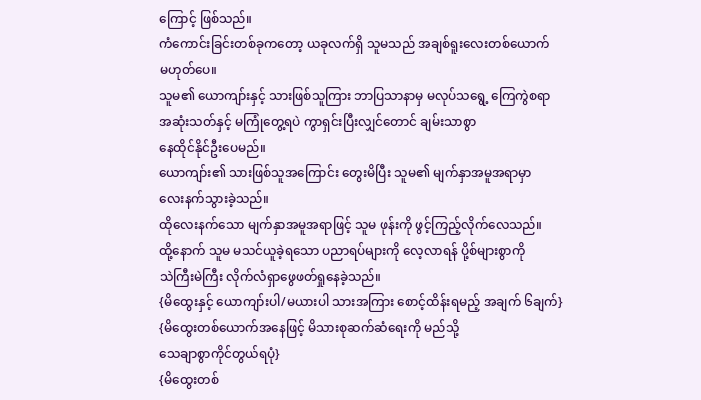ကြောင့် ဖြစ်သည်။
ကံကောင်းခြင်းတစ်ခုကတော့ ယခုလက်ရှိ သူမသည် အချစ်ရူးလေးတစ်ယောက်
မဟုတ်ပေ။
သူမ၏ ယောကျာ်းနှင့် သားဖြစ်သူကြား ဘာပြသာနာမှ မလုပ်သရွေ့ ကြေကွဲစရာ
အဆုံးသတ်နှင့် မကြုံတွေ့ရပဲ ကွာရှင်းပြီးလျှင်တောင် ချမ်းသာစွာ
နေထိုင်နိုင်ဦးပေမည်။
ယောကျာ်း၏ သားဖြစ်သူအကြောင်း တွေးမိပြီး သူမ၏ မျက်နှာအမူအရာမှာ
လေးနက်သွားခဲ့သည်။
ထိုလေးနက်သော မျက်နှာအမူအရာဖြင့် သူမ ဖုန်းကို ဖွင့်ကြည့်လိုက်လေသည်။
ထို့နောက် သူမ မသင်ယူခဲ့ရသော ပညာရပ်များကို လေ့လာရန် ပို့စ်များစွာကို
သဲကြီးမဲကြီး လိုက်လံရှာဖွေဖတ်ရှုနေခဲ့သည်။
{မိထွေးနှင့် ယောကျာ်းပါ/မယားပါ သားအကြား စောင့်ထိန်းရမည့် အချက် ၆ချက်}
{မိထွေးတစ်ယောက်အနေဖြင့် မိသားစုဆက်ဆံရေးကို မည်သို့
သေချာစွာကိုင်တွယ်ရပုံ}
{မိထွေးတစ်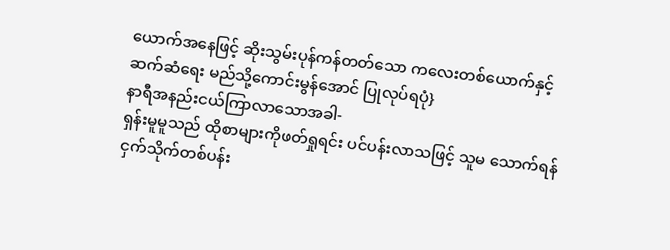ယောက်အနေဖြင့် ဆိုးသွမ်းပုန်ကန်တတ်သော ကလေးတစ်ယောက်နှင့်
ဆက်ဆံရေး မည်သို့ကောင်းမွန်အောင် ပြုလုပ်ရပုံ}
နာရီအနည်းငယ်ကြာလာသောအခါ-
ရှန်းမူမူသည် ထိုစာများကိုဖတ်ရှုရင်း ပင်ပန်းလာသဖြင့် သူမ သောက်ရန်
ငှက်သိုက်တစ်ပန်း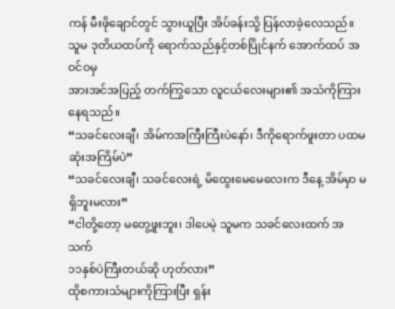ကန် မီးဖိုချောင်တွင် သွားယူပြီး အိပ်ခန်းသို့ ပြန်လာခဲ့လေသည်။
သူမ ဒုတိယထပ်ကို ရောက်သည်နှင့်တစ်ပြိုင်နက် အောက်ထပ် အဝင်ဝမှ
အားအင်အပြည့် တက်ကြွသော လူငယ်လေးများ၏ အသံကိုကြားနေရသည်။
“သခင်လေးချီ၊ အိမ်ကအကြီးကြီးပဲနော်၊ ဒီကိုရောက်ဖူးတာ ပထမဆုံးအကြိမ်ပဲ”
“သခင်လေးချီ၊ သခင်လေးရဲ့ မိထွေးမေမေလေးက ဒီနေ့ အိမ်မှာ မရှိဘူးမလား”
“ငါတို့တော့ မတွေ့ဖူးဘူး၊ ဒါပေမဲ့ သူမက သခင်လေးထက် အသက်
၁၁နှစ်ပဲကြီးတယ်ဆို ဟုတ်လား”
ထိုစကားသံများကိုကြားပြီး ရှန်း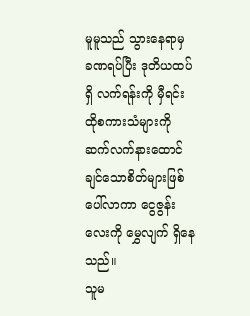မူမူသည် သွားနေရာမှ
ခဏရပ်ပြီး ဒုတိယထပ်ရှိ လက်ရန်းကို မှီရင်း ထိုစကားသံများကို
ဆက်လက်နားထောင်ချင်သောစိတ်များဖြစ်ပေါ်လာကာ ငွေဇွန်းလေးကို မွှေလျက် ရှိနေသည်။
သူမ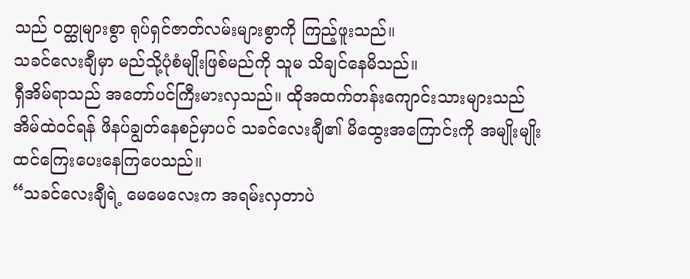သည် ဝတ္ထုများစွာ ရုပ်ရှင်ဇာတ်လမ်းများစွာကို ကြည့်ဖူးသည်။
သခင်လေးချီမှာ မည်သို့ပုံစံမျိုးဖြစ်မည်ကို သူမ သိချင်နေမိသည်။
ရှီအိမ်ရာသည် အတော်ပင်ကြီးမားလှသည်။ ထိုအထက်တန်းကျောင်းသားများသည်
အိမ်ထဲဝင်ရန် ဖိနပ်ချွတ်နေစဉ်မှာပင် သခင်လေးချီ၏ မိထွေးအကြောင်းကို အမျိုးမျိုး
ထင်ကြေးပေးနေကြပေသည်။
“သခင်လေးချီရဲ့ မေမေလေးက အရမ်းလှတာပဲ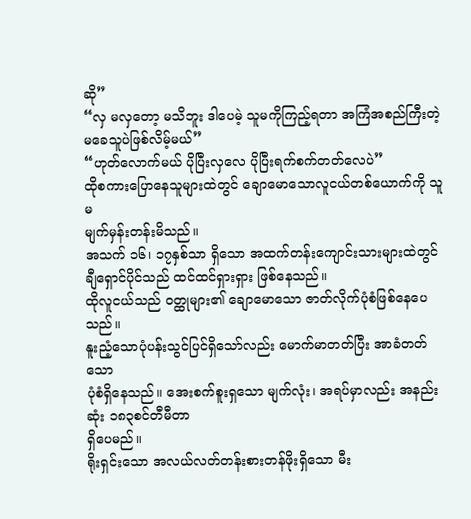ဆို”
“လှ မလှတော့ မသိဘူး ဒါပေမဲ့ သူမကိုကြည့်ရတာ အကြံအစည်ကြီးတဲ့
မခေသူပဲဖြစ်လိမ့်မယ်”
“ဟုတ်လောက်မယ် ပိုပြီးလှလေ ပိုပြီးရက်စက်တတ်လေပဲ”
ထိုစကားပြောနေသူများထဲတွင် ချောမောသောလူငယ်တစ်ယောက်ကို သူမ
မျက်မှန်းတန်းမိသည်။
အသက် ၁၆၊ ၁၇နှစ်သာ ရှိသော အထက်တန်းကျောင်းသားများထဲတွင်
ချီရှောင်ပိုင်သည် ထင်ထင်ရှားရှား ဖြစ်နေသည်။
ထိုလူငယ်သည် ဝတ္ထုများ၏ ချောမောသော ဇာတ်လိုက်ပုံစံဖြစ်နေပေသည်။
နူးညံ့သောပုံပန်းသွင်ပြင်ရှိသော်လည်း မောက်မာတတ်ပြီး အာခံတတ်သော
ပုံစံရှိနေသည်။ အေးစက်စူးရှသော မျက်လုံး၊ အရပ်မှာလည်း အနည်းဆုံး ၁၈၃စင်တီမီတာ
ရှိပေမည်။
ရိုးရှင်းသော အလယ်လတ်တန်းစားတန်ဖိုးရှိသော မီး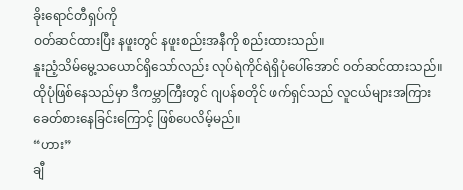ခိုးရောင်တီရှပ်ကို
ဝတ်ဆင်ထားပြီး နဖူးတွင် နဖူးစည်းအနီကို စည်းထားသည်။
နူးညံ့သိမ်မွေ့သယောင်ရှိသော်လည်း လုပ်ရဲကိုင်ရဲရှိပုံပေါ်အောင် ဝတ်ဆင်ထားသည်။
ထိုပုံဖြစ်နေသည်မှာ ဒီကမ္ဘာကြီးတွင် ဂျပန်စတိုင် ဖက်ရှင်သည် လူငယ်များအကြား
ခေတ်စားနေခြင်းကြောင့် ဖြစ်ပေလိမ့်မည်။
“ဟား”
ချီ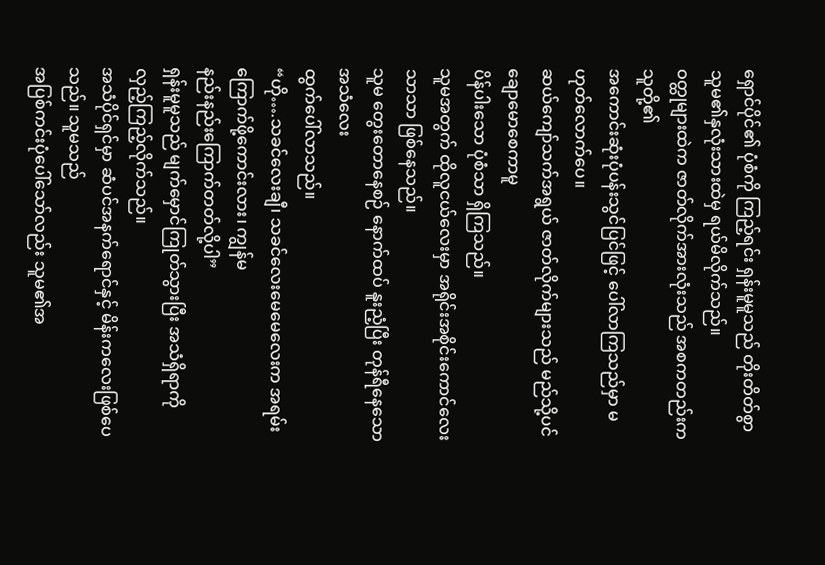ရှောင်ပိုင်၏ ပုံစံကို ကြည့်ရင်း ရှန်းမူမူသည် တိုးတိတ်စွာ
သူမ၏နှလုံးသားထဲမှ ရယ်မိလိုက်သည်။
ဝတ္ထုများထဲက ဇာတ်လိုက်အားလုံးသည် အစကတည်းက သူတို့၏
အကောင်းဆုံးပုံပန်းသွင်ပြင်ဖြင့် ပေါ်လာကြသည်မှာ မဟုတ်လောက်ပေ။
ဆယ်ကျော်သက်အရွယ် ဇာတ်လိုက်များသည် မည်သို့ပင် ချောမောစေကာမူ
ပိန်ပါးသော ပုံစံသာ ရှိကြသည်။
သူမအတွက် ထိုလူငယ်လေးမှာ အရိုင်းအစိုင်းကောင်လေးသာသာ ဖြစ်နေသည်။
သူမ တွေးတောနေစဉ် နောက်ထပ် နူးညံ့ပြီး တုန်ရီနေသော အသံလေး
ထွက်ပေါ်လာသည်။
“ဟို….သခင်လေးချီ၊ သခင်လေးမေမေလေးက အရမ်းကြောက်ဖို့ကောင်းလား၊ ကျွန်မ
နည်းနည်းကြောက်တတ်လို့ပါ”
ရှန်းမူမူသည် မျက်မှောင်ကြုတ်သွားပြီး အသံရှိရာကို
လှည့်ကြည့်လိုက်သည်။
အသံပိုင်ရှင်မှာ ဆံပင်အနက်ရောင်နှင့် မိန်းကလေးဖြစ်ပေသည်။ သူမသည်
အပြစ်ကင်းပုံပေါ်သော်လည်း သူမ၏အ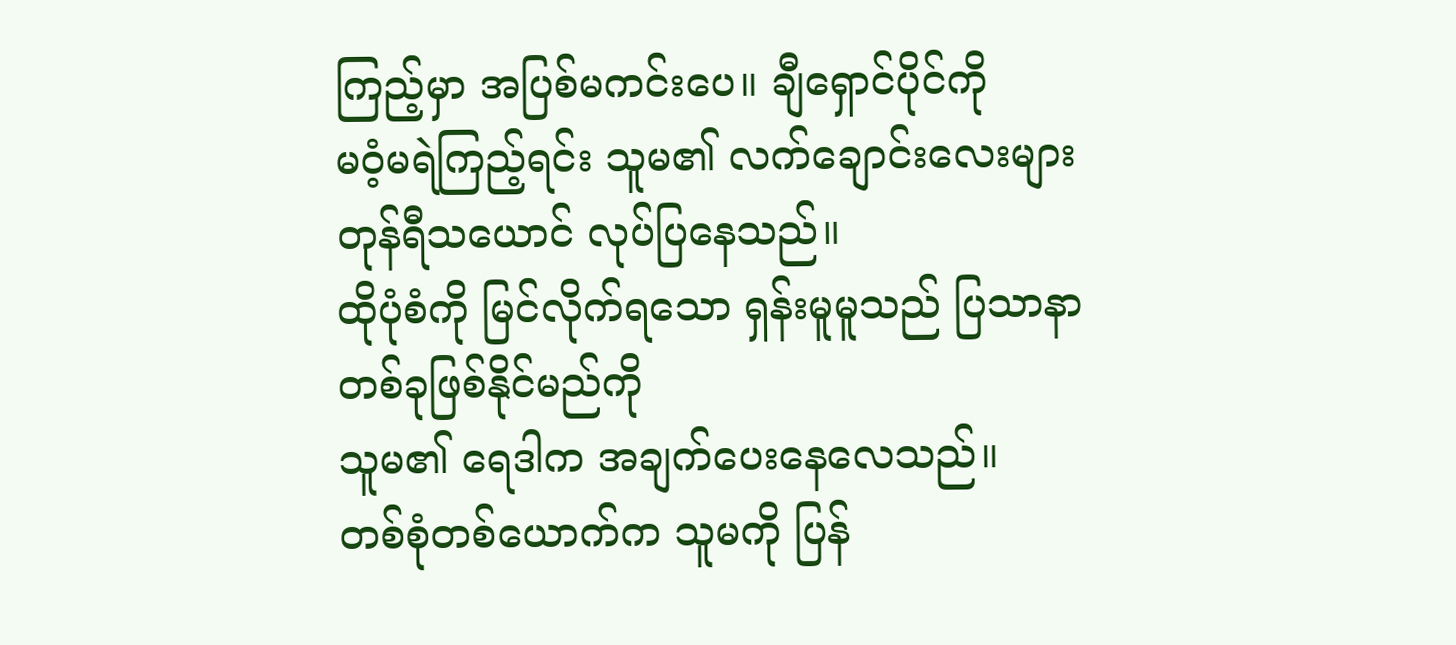ကြည့်မှာ အပြစ်မကင်းပေ။ ချီရှောင်ပိုင်ကို
မဝံ့မရဲကြည့်ရင်း သူမ၏ လက်ချောင်းလေးများ တုန်ရီသယောင် လုပ်ပြနေသည်။
ထိုပုံစံကို မြင်လိုက်ရသော ရှန်းမူမူသည် ပြသာနာတစ်ခုဖြစ်နိုင်မည်ကို
သူမ၏ ရေဒါက အချက်ပေးနေလေသည်။
တစ်စုံတစ်ယောက်က သူမကို ပြန်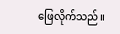ဖြေလိုက်သည်။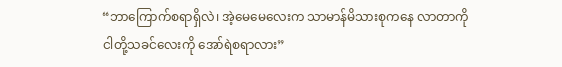“ဘာကြောက်စရာရှိလဲ၊ အဲ့မေမေလေးက သာမာန်မိသားစုကနေ လာတာကို
ငါတို့သခင်လေးကို အော်ရဲစရာလား”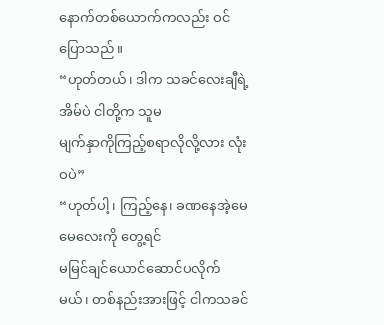နောက်တစ်ယောက်ကလည်း ဝင်ပြောသည်။
“ဟုတ်တယ်၊ ဒါက သခင်လေးချီရဲ့ အိမ်ပဲ ငါတို့က သူမ
မျက်နှာကိုကြည့်စရာလိုလို့လား လုံးဝပဲ”
“ဟုတ်ပါ့၊ ကြည့်နေ၊ ခဏနေအဲ့မေမေလေးကို တွေ့ရင်
မမြင်ချင်ယောင်ဆောင်ပလိုက်မယ်၊ တစ်နည်းအားဖြင့် ငါကသခင်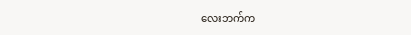လေးဘက်က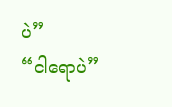ပဲ”
“ငါရောပဲ”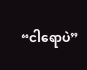“ငါရောပဲ”